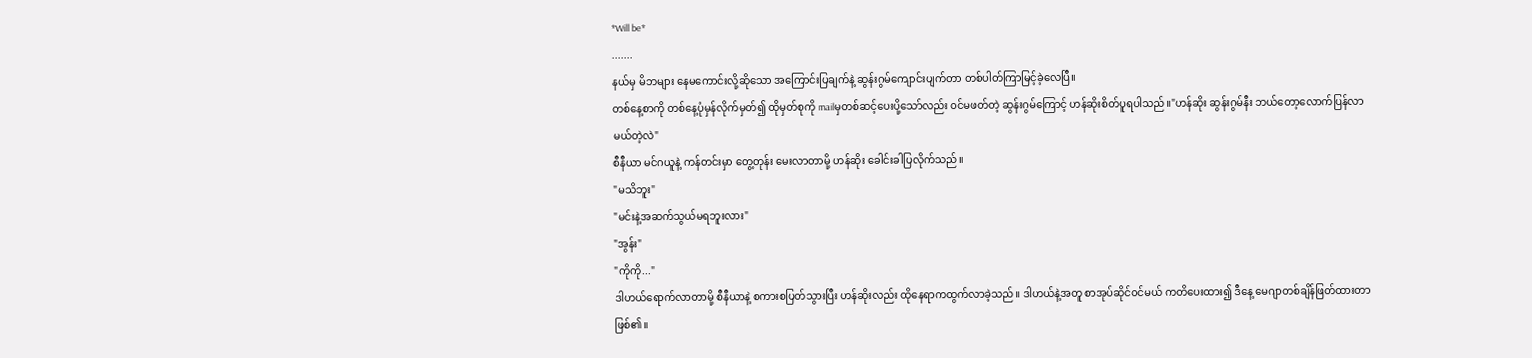*Will be*
.......
နယ်မှ မိဘများ နေမကောင်းလို့ဆိုသော အကြောင်းပြချက်နဲ့ ဆွန်းဂွမ်ကျောင်းပျက်တာ တစ်ပါတ်ကြာမြင့်ခဲ့လေပြီ။
တစ်နေ့စာကို တစ်နေ့ပုံမှန်လိုက်မှတ်၍ ထိုမှတ်စုကို mailမှတစ်ဆင့်ပေးပို့သော်လည်း ၀င်မဖတ်တဲ့ ဆွန်းဂွမ်ကြောင့် ဟန်ဆိုးစိတ်ပူရပါသည်။"ဟန်ဆိုး ဆွန်းဂွမ်နီး ဘယ်တော့လောက်ပြန်လာမယ်တဲ့လဲ"
စီနီယာ မင်ဂယူနဲ့ ကန်တင်းမှာ တွေ့တုန်း မေးလာတာမို့ ဟန်ဆိုး ခေါင်းခါပြလိုက်သည်။
"မသိဘူး"
"မင်းနဲ့အဆက်သွယ်မရဘူးလား"
"အွန်း"
"ကိုကို..."
ဒါဟယ်ရောက်လာတာမို့ စီနီယာနဲ့ စကားစပြတ်သွားပြီး ဟန်ဆိုးလည်း ထိုနေရာကထွက်လာခဲ့သည်။ ဒါဟယ်နဲ့အတူ စာအုပ်ဆိုင်၀င်မယ် ကတိပေးထား၍ ဒီနေ့ မေဂျာတစ်ချိန်ဖြတ်ထားတာဖြစ်၏။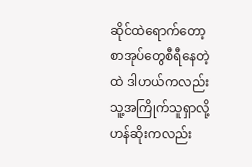ဆိုင်ထဲရောက်တော့ စာအုပ်တွေစီရီနေတဲ့ထဲ ဒါဟယ်ကလည်း သူ့အကြိုက်သူရှာလို့ ဟန်ဆိုးကလည်း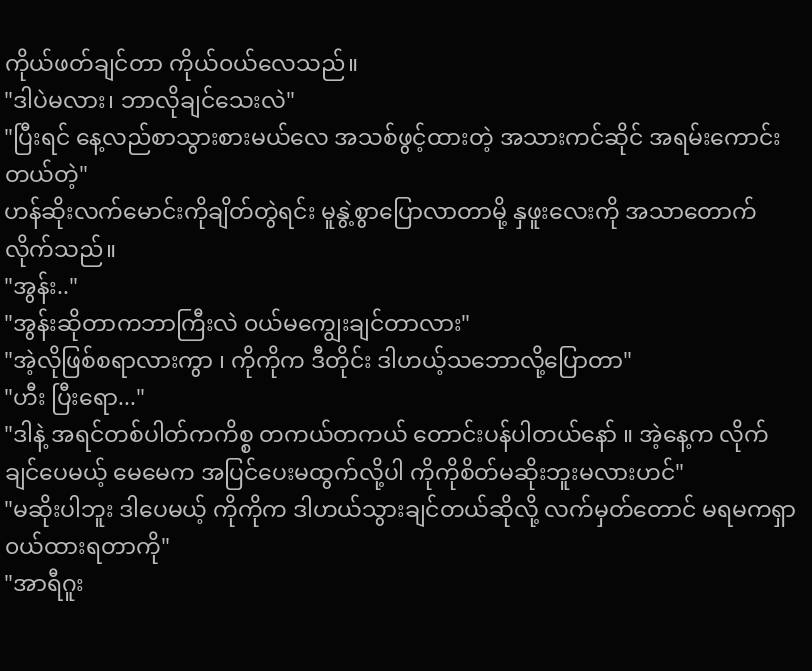ကိုယ်ဖတ်ချင်တာ ကိုယ်၀ယ်လေသည်။
"ဒါပဲမလား၊ ဘာလိုချင်သေးလဲ"
"ပြီးရင် နေ့လည်စာသွားစားမယ်လေ အသစ်ဖွင့်ထားတဲ့ အသားကင်ဆိုင် အရမ်းကောင်းတယ်တဲ့"
ဟန်ဆိုးလက်မောင်းကိုချိတ်တွဲရင်း မူနွဲ့စွာပြောလာတာမို့ နှဖူးလေးကို အသာတောက်လိုက်သည်။
"အွန်း.."
"အွန်းဆိုတာကဘာကြီးလဲ ၀ယ်မကျွေးချင်တာလား"
"အဲ့လိုဖြစ်စရာလားကွာ ၊ ကိုကိုက ဒီတိုင်း ဒါဟယ့်သဘောလို့ပြောတာ"
"ဟီး ပြီးရော..."
"ဒါနဲ့ အရင်တစ်ပါတ်ကကိစ္စ တကယ်တကယ် တောင်းပန်ပါတယ်နော် ။ အဲ့နေ့က လိုက်ချင်ပေမယ့် မေမေက အပြင်ပေးမထွက်လို့ပါ ကိုကိုစိတ်မဆိုးဘူးမလားဟင်"
"မဆိုးပါဘူး ဒါပေမယ့် ကိုကိုက ဒါဟယ်သွားချင်တယ်ဆိုလို့ လက်မှတ်တောင် မရမကရှာ၀ယ်ထားရတာကို"
"အာရီဂူး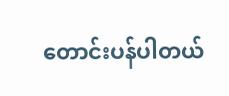တောင်းပန်ပါတယ်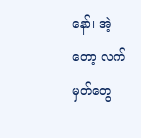နော်၊ အဲ့တော့ လက်မှတ်တွေ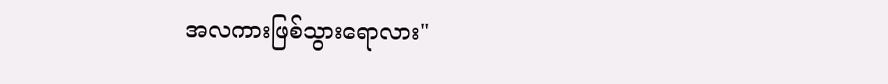အလကားဖြစ်သွားရောလား"